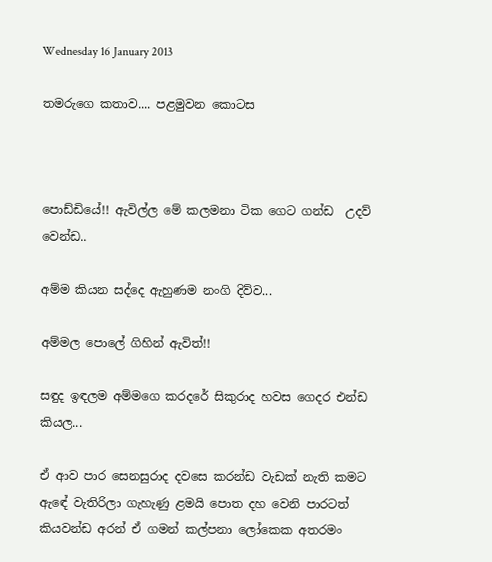Wednesday 16 January 2013

තමරුගෙ කතාව.... පළමුවන කොටස



පොඩ්ඩියේ!! ඇවිල්ල මේ කලමනා ටික ගෙට ගන්ඩ  උදව් වෙන්ඩ..

අම්ම කියන සද්දෙ ඇහුණම නංගි දිව්ව...

අම්මල පොලේ ගිහින් ඇවිත්!!

සඳුද ඉඳලම අම්මගෙ කරදරේ සිකුරාද හවස ගෙදර එන්ඩ කියල...

ඒ ආව පාර සෙනසුරාද දවසෙ කරන්ඩ වැඩක් නැති කමට ඇඳේ වැතිරිලා ගැහැණු ළමයි පොත දහ වෙනි පාරටත් කියවන්ඩ අරන් ඒ ගමන් කල්පනා ලෝකෙක අතරමං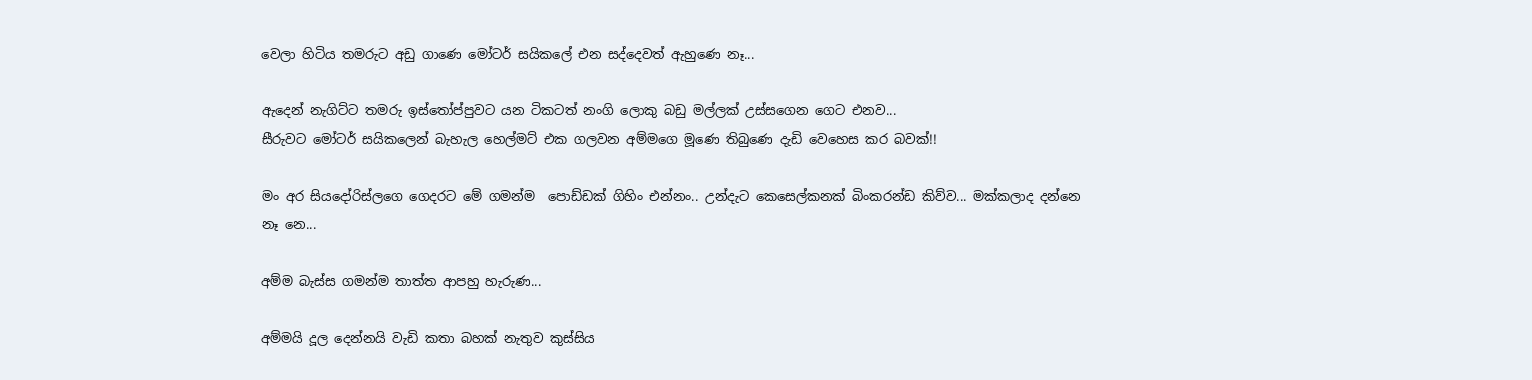වෙලා හිටිය තමරුට අඩු ගාණෙ මෝටර් සයිකලේ එන සද්දෙවත් ඇහුණෙ නෑ...

ඇදෙන් නැගිට්ට තමරු ඉස්තෝප්පුවට යන ටිකටත් නංගි ලොකු බඩු මල්ලක් උස්සගෙන ගෙට එනව...
සීරුවට මෝටර් සයිකලෙන් බැහැල හෙල්මට් එක ගලවන අම්මගෙ මූණෙ තිබුණෙ දැඩි වෙහෙස කර බවක්!!

මං අර සියදෝරිස්ලගෙ ගෙදරට මේ ගමන්ම  පොඩ්ඩක් ගිහිං එන්නං.. උන්දැට කෙසෙල්කනක් බිංකරන්ඩ කිව්ව... මක්කලාද දන්නෙ නෑ නෙ...

අම්ම බැස්ස ගමන්ම තාත්ත ආපහු හැරුණ...

අම්මයි දූල දෙන්නයි වැඩි කතා බහක් නැතුව කුස්සිය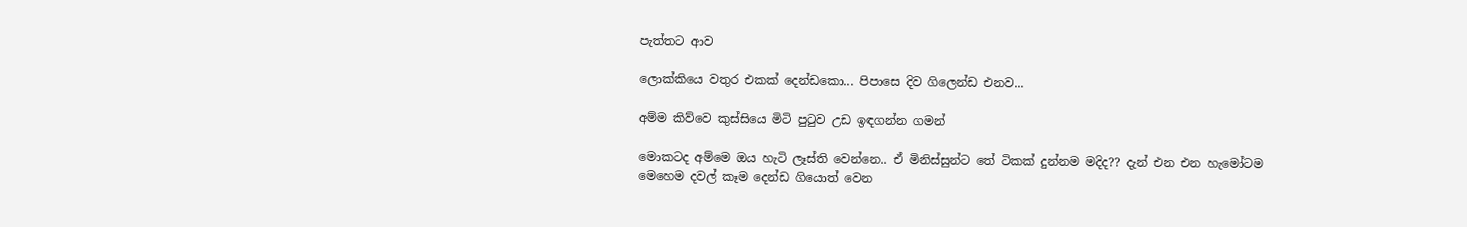පැත්තට ආව

ලොක්කියෙ වතුර එකක් දෙන්ඩකො... පිපාසෙ දිව ගිලෙන්ඩ එනව...

අම්ම කිව්වෙ කුස්සියෙ මිටි පුටුව උඩ ඉඳගන්න ගමන්

මොකටද අම්මෙ ඔය හැටි ලෑස්ති වෙන්නෙ.. ඒ මිනිස්සුන්ට තේ ටිකක් දුන්නම මදිද?? දැන් එන එන හැමෝටම මෙහෙම දවල් කෑම දෙන්ඩ ගියොත් වෙන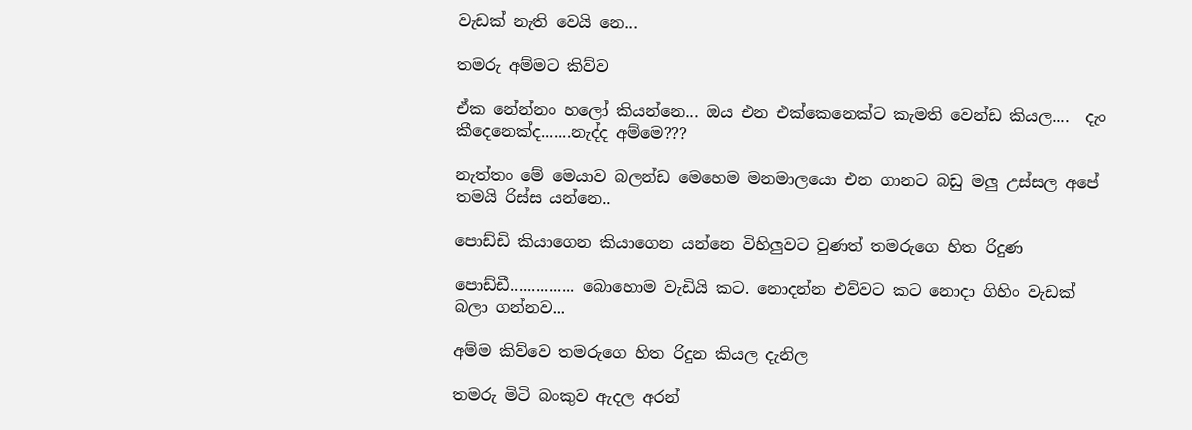වැඩක් නැති වෙයි නෙ...

තමරු අම්මට කිව්ව

ඒක නේන්නං හලෝ කියන්නෙ... ඔය එන එක්කෙනෙක්ට කැමති වෙන්ඩ කියල....  දැං කීදෙනෙක්ද.......නැද්ද අම්මෙ???

නැත්තං මේ මෙයාව බලන්ඩ මෙහෙම මනමාලයො එන ගානට බඩු මලු උස්සල අපේ තමයි රිස්ස යන්නෙ..

පොඩ්ඩි කියාගෙන කියාගෙන යන්නෙ විහිලුවට වුණත් තමරුගෙ හිත රිදුණ

පොඩ්ඩී............... බොහොම වැඩියි කට. නොදන්න එව්වට කට නොදා ගිහිං වැඩක් බලා ගන්නව...

අම්ම කිව්වෙ තමරුගෙ හිත රිදුන කියල දැනිල

තමරු මිටි බංකුව ඇදල අරන්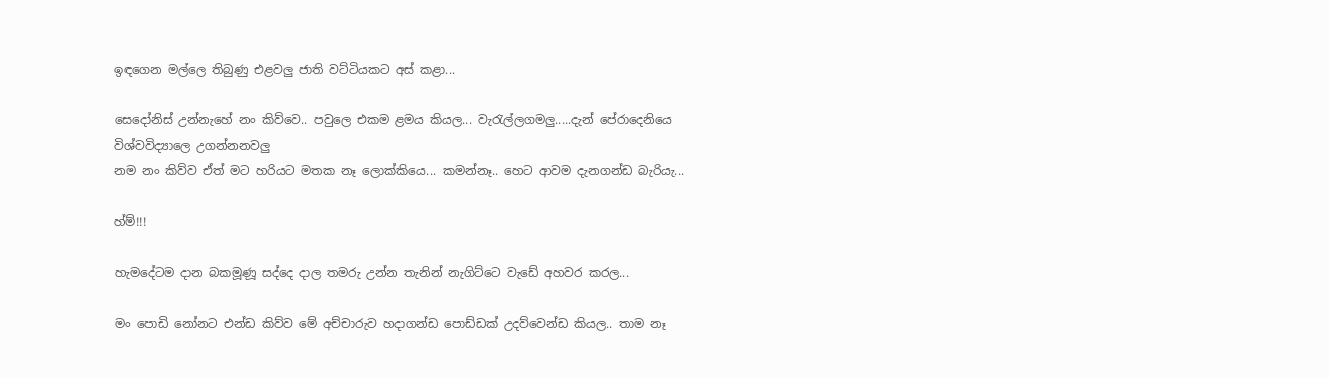ඉඳගෙන මල්ලෙ තිබුණු එළවලු ජාති වට්ටියකට අස් කළා...

සෙදෝනිස් උන්නැහේ නං කිව්වෙ.. පවුලෙ එකම ළමය කියල... වැරැල්ලගමලු.....දැන් පේරාදෙනියෙ විශ්වවිද්‍යාලෙ උගන්නනවලු
නම නං කිව්ව ඒත් මට හරියට මතක නෑ ලොක්කියෙ... කමන්නෑ.. හෙට ආවම දැනගන්ඩ බැරියැ...

හ්ම්!!!

හැමදේටම දාන බකමූණූ සද්දෙ දාල තමරු උන්න තැනින් නැගිට්ටෙ වැඩේ අහවර කරල...

මං පොඩි නෝනට එන්ඩ කිව්ව මේ අච්චාරුව හදාගන්ඩ පොඩ්ඩක් උදව්වෙන්ඩ කියල.. තාම නෑ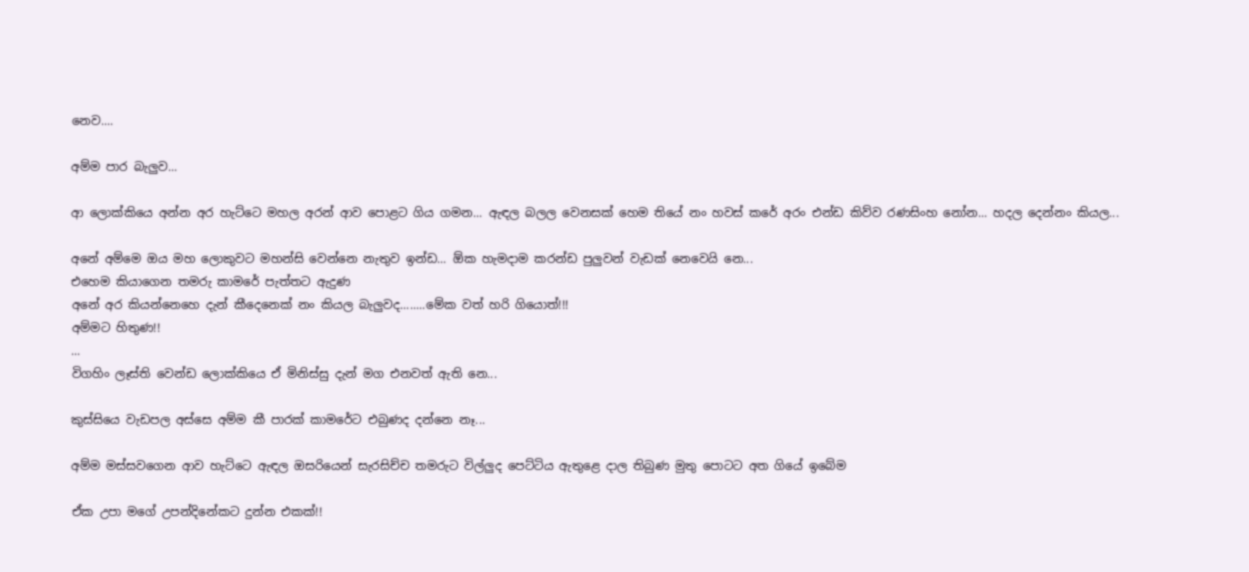නෙව....

අම්ම පාර බැලුව...

ආ ලොක්කියෙ අන්න අර හැට්ටෙ මහල අරන් ආව පොළට ගිය ගමන... ඇඳල බලල වෙනසක් හෙම තියේ නං හවස් කරේ අරං එන්ඩ කිව්ව රණසිංහ නෝන... හදල දෙන්නං කියල...

අනේ අම්මෙ ඔය මහ ලොකුවට මහන්සි වෙන්නෙ නැතුව ඉන්ඩ... ඕක හැමදාම කරන්ඩ පුලුවන් වැඩක් නෙවෙයි නෙ...
එහෙම කියාගෙන තමරු කාමරේ පැත්තට ඇදුණ
අනේ අර කියන්නෙහෙ දැන් කීදෙනෙක් නං කියල බැලුවද........මේක වත් හරි ගියොත්!!!
අම්මට හිතුණ!!
...
විගහිං ලෑස්ති වෙන්ඩ ලොක්කියෙ ඒ මිනිස්සු දැන් මග එනවත් ඇති නෙ...

කුස්සියෙ වැඩපල අස්සෙ අම්ම කී පාරක් කාමරේට එබුණද දන්නෙ නෑ...

අම්ම මස්සවගෙන ආව හැට්ටෙ ඇඳල ඔසරියෙන් සැරසිච්ච තමරුට විල්ලුද පෙට්ටිය ඇතුළෙ දාල තිබුණ මුතු පොටට අත ගියේ ඉබේම

ඒක උපා මගේ උපන්දිනේකට දුන්න එකක්!!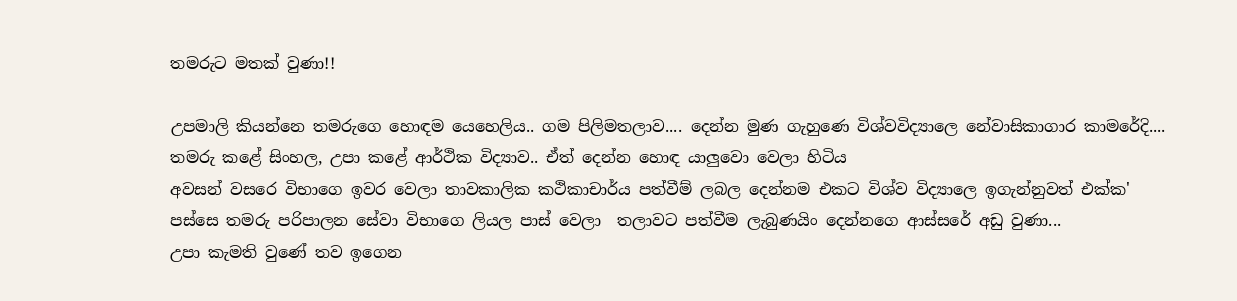තමරුට මතක් වුණා!!

උපමාලි කියන්නෙ තමරුගෙ හොඳම යෙහෙලිය.. ගම පිලිමතලාව.... දෙන්න මුණ ගැහුණෙ විශ්වවිද්‍යාලෙ නේවාසිකාගාර කාමරේදි....
තමරු කළේ සිංහල, උපා කළේ ආර්ථික විද්‍යාව.. ඒත් දෙන්න හොඳ යාලුවො වෙලා හිටිය
අවසන් වසරෙ විභාගෙ ඉවර වෙලා තාවකාලික කථිකාචාර්ය පත්වීම් ලබල දෙන්නම එකට විශ්ව විද්‍යාලෙ ඉගැන්නුවත් එක්ක'
පස්සෙ තමරු පරිපාලන සේවා විභාගෙ ලියල පාස් වෙලා  තලාවට පත්වීම ලැබුණයිං දෙන්නගෙ ආස්සරේ අඩු වුණා...
උපා කැමති වුණේ තව ඉගෙන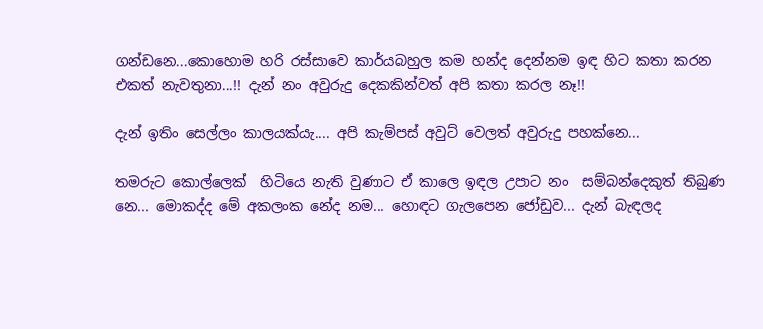ගන්ඩනෙ...කොහොම හරි රස්සාවෙ කාර්යබහුල කම හන්ද දෙන්නම ඉඳ හිට කතා කරන එකත් නැවතුනා...!! දැන් නං අවුරුදු දෙකකින්වත් අපි කතා කරල නෑ!!

දැන් ඉතිං සෙල්ලං කාලයක්යැ.... අපි කැම්පස් අවුට් වෙලත් අවුරුදු පහක්නෙ...

තමරුට කොල්ලෙක්  හිටියෙ නැති වුණාට ඒ කාලෙ ඉඳල උපාට නං  සම්බන්දෙකුත් තිබුණ නෙ... මොකද්ද මේ අකලංක නේද නම... හොඳට ගැලපෙන ජෝඩුව... දැන් බැඳලද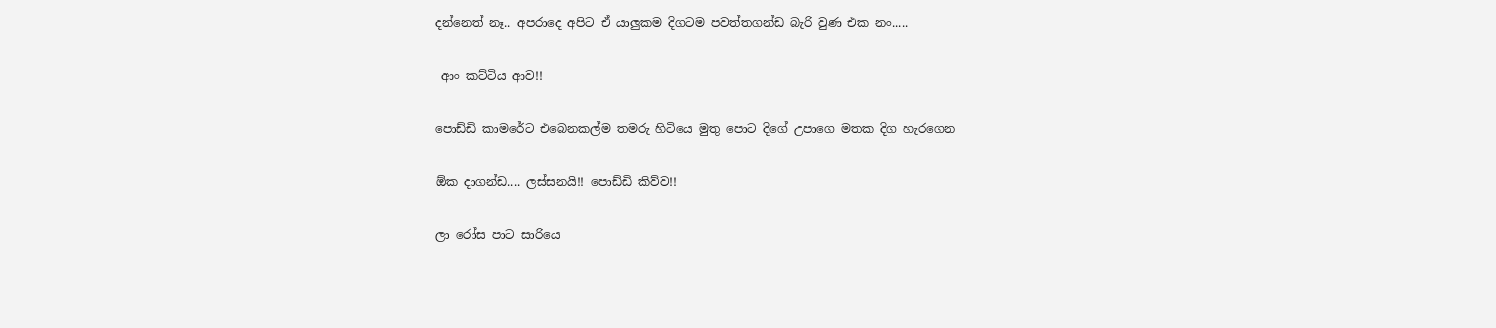දන්නෙත් නෑ.. අපරාදෙ අපිට ඒ යාලුකම දිගටම පවත්තගන්ඩ බැරි වුණ එක නං.....

 ආං කට්ටිය ආව!!

පොඩ්ඩි කාමරේට එබෙනකල්ම තමරු හිටියෙ මුතු පොට දිගේ උපාගෙ මතක දිග හැරගෙන

ඕක දාගන්ඩ.... ලස්සනයි!! පොඩ්ඩි කිව්ව!!

ලා රෝස පාට සාරියෙ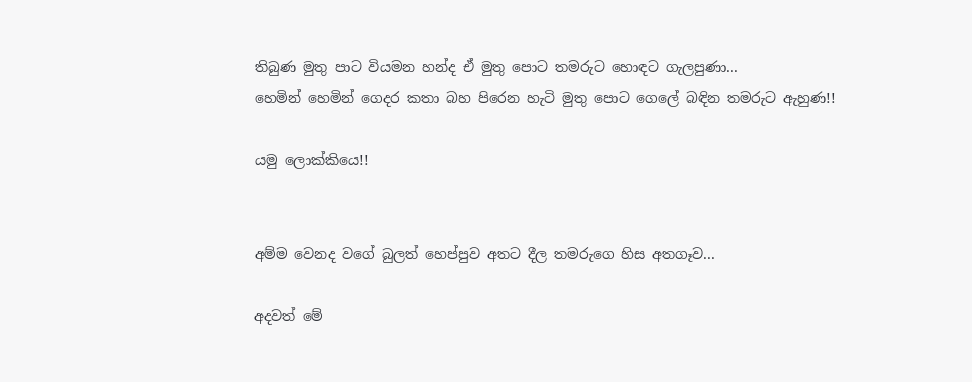තිබුණ මුතු පාට වියමන හන්ද ඒ මුතු පොට තමරුට හොඳට ගැලපුණා...
හෙමින් හෙමින් ගෙදර කතා බහ පිරෙන හැටි මුතු පොට ගෙලේ බඳින තමරුට ඇහුණ!!

යමු ලොක්කියෙ!!


අම්ම වෙනද වගේ බුලත් හෙප්පුව අතට දීල තමරුගෙ හිස අතගෑව...

අදවත් මේ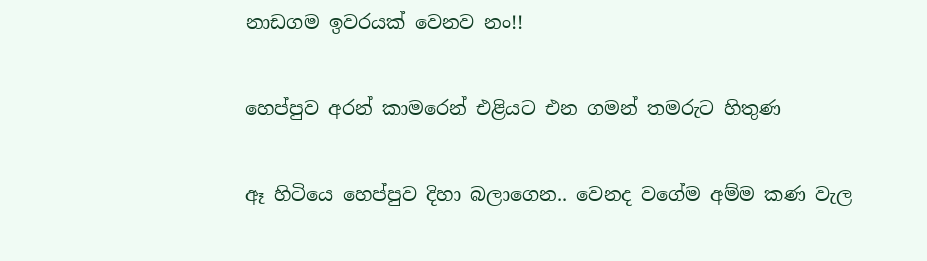නාඩගම ඉවරයක් වෙනව නං!!

හෙප්පුව අරන් කාමරෙන් එළියට එන ගමන් තමරුට හිතුණ

ඈ හිටියෙ හෙප්පුව දිහා බලාගෙන.. වෙනද වගේම අම්ම කණ වැල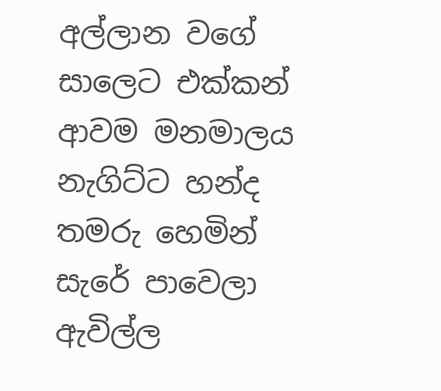අල්ලාන වගේ සාලෙට එක්කන් ආවම මනමාලය නැගිට්ට හන්ද තමරු හෙමින් සැරේ පාවෙලා ඇවිල්ල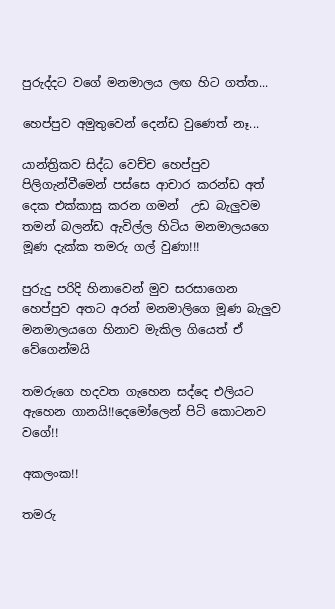පුරුද්දට වගේ මනමාලය ලඟ හිට ගත්ත...

හෙප්පුව අමුතුවෙන් දෙන්ඩ වුණෙත් නෑ...

යාන්ත්‍රිකව සිද්ධ වෙච්ච හෙප්පුව පිලිගැන්වීමෙන් පස්සෙ ආචාර කරන්ඩ අත් දෙක එක්කාසු කරන ගමන්  උඩ බැලුවම තමන් බලන්ඩ ඇවිල්ල හිටිය මනමාලයගෙ මූණ දැක්ක තමරු ගල් වුණා!!!

පුරුදු පරිදි හිනාවෙන් මුව සරසාගෙන හෙප්පුව අතට අරන් මනමාලිගෙ මූණ බැලුව මනමාලයගෙ හිනාව මැකිල ගියෙත් ඒ වේගෙන්මයි

තමරුගෙ හදවත ගැහෙන සද්දෙ එලියට ඇහෙන ගානයි!!දෙමෝලෙන් පිටි කොටනව වගේ!!

අකලංක!!

තමරු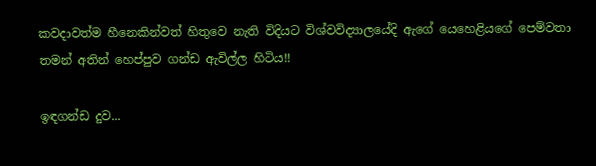කවදාවත්ම හීනෙකින්වත් හිතුවෙ නැති විදියට විශ්වවිද්‍යාලයේදි ඇගේ යෙහෙළියගේ පෙම්වතා තමන් අතින් හෙප්පුව ගන්ඩ ඇවිල්ල හිටිය!!

ඉඳගන්ඩ දුව...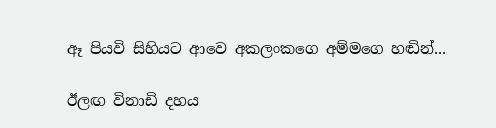ඈ පියවි සිහියට ආවෙ අකලංකගෙ අම්මගෙ හඬින්...

ඊලඟ විනාඩි දහය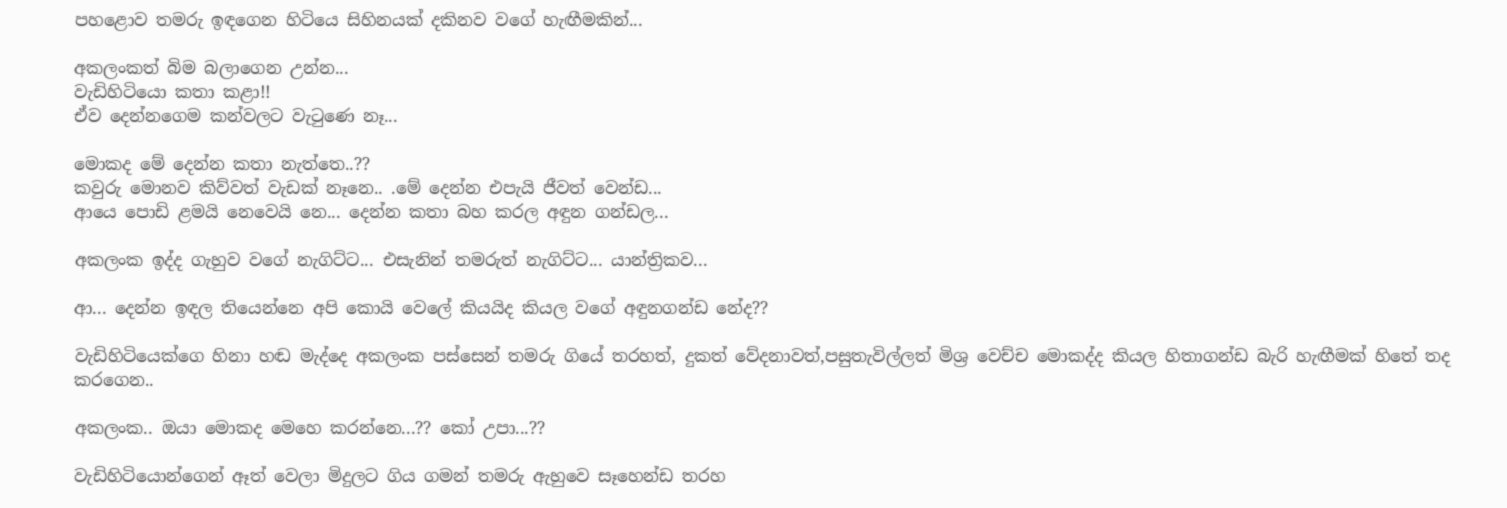පහළොව තමරු ඉඳගෙන හිටියෙ සිහිනයක් දකිනව වගේ හැඟීමකින්...

අකලංකත් බිම බලාගෙන උන්න...
වැඩිහිටියො කතා කළා!!
ඒව දෙන්නගෙම කන්වලට වැටුණෙ නෑ...

මොකද මේ දෙන්න කතා නැත්තෙ..??
කවුරු මොනව කිව්වත් වැඩක් නෑනෙ.. .මේ දෙන්න එපැයි ජීවත් වෙන්ඩ...
ආයෙ පොඩි ළමයි නෙවෙයි නෙ... දෙන්න කතා බහ කරල අඳුන ගන්ඩල...

අකලංක ඉද්ද ගැහුව වගේ නැගිට්ට... එසැනින් තමරුත් නැගිට්ට... යාන්ත්‍රිකව...

ආ... දෙන්න ඉඳල තියෙන්නෙ අපි කොයි වෙලේ කියයිද කියල වගේ අඳුනගන්ඩ නේද??

වැඩිහිටියෙක්ගෙ හිනා හඬ මැද්දෙ අකලංක පස්සෙන් තමරු ගියේ තරහත්, දුකත් වේදනාවත්,පසුතැවිල්ලත් මිශ්‍ර වෙච්ච මොකද්ද කියල හිතාගන්ඩ බැරි හැඟීමක් හිතේ තද කරගෙන..

අකලංක.. ඔයා මොකද මෙහෙ කරන්නෙ...?? කෝ උපා...??

වැඩිහිටියොන්ගෙන් ඈත් වෙලා මිදුලට ගිය ගමන් තමරු ඇහුවෙ සෑහෙන්ඩ තරහ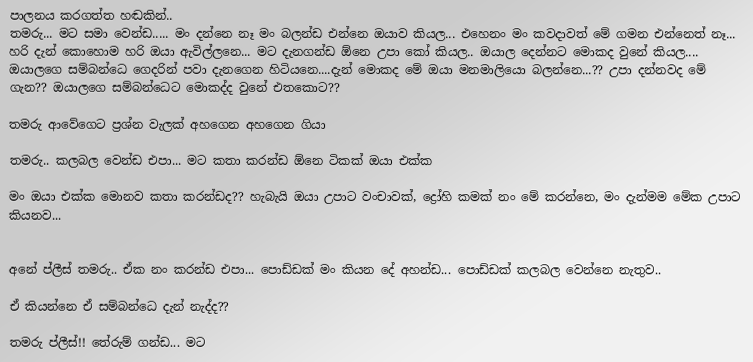පාලනය කරගත්ත හඬකින්..
තමරු... මට සමා වෙන්ඩ..... මං දන්නෙ නෑ මං බලන්ඩ එන්නෙ ඔයාව කියල... එහෙනං මං කවදාවත් මේ ගමන එන්නෙත් නෑ...
හරි දැන් කොහොම හරි ඔයා ඇවිල්ලනෙ... මට දැනගන්ඩ ඕනෙ උපා කෝ කියල.. ඔයාල දෙන්නට මොකද වුනේ කියල.... ඔයාලගෙ සම්බන්ධෙ ගෙදරින් පවා දැනගෙන හිටියනෙ....දැන් මොකද මේ ඔයා මනමාලියො බලන්නෙ...?? උපා දන්නවද මේ ගැන?? ඔයාලගෙ සම්බන්ධෙට මොකද්ද වුනේ එතකොට??

තමරු ආවේගෙට ප්‍රශ්න වැලක් අහගෙන අහගෙන ගියා

තමරු.. කලබල වෙන්ඩ එපා... මට කතා කරන්ඩ ඕනෙ ටිකක් ඔයා එක්ක

මං ඔයා එක්ක මොනව කතා කරන්ඩද?? හැබැයි ඔයා උපාට වංචාවක්, ද්‍රෝහි කමක් නං මේ කරන්නෙ, මං දැන්මම මේක උපාට කියනව...


අනේ ප්ලීස් තමරු.. ඒක නං කරන්ඩ එපා... පොඩ්ඩක් මං කියන දේ අහන්ඩ... පොඩ්ඩක් කලබල වෙන්නෙ නැතුව..

ඒ කියන්නෙ ඒ සම්බන්ධෙ දැන් නැද්ද??

තමරු ප්ලීස්!! තේරුම් ගන්ඩ... මට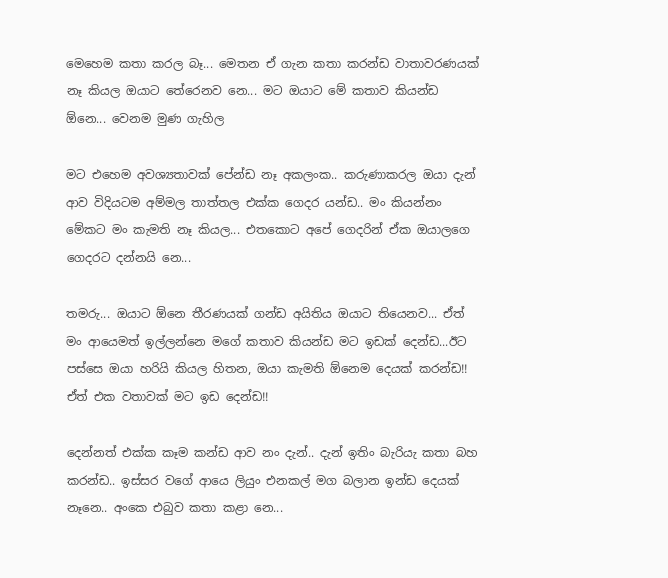මෙහෙම කතා කරල බෑ... මෙතන ඒ ගැන කතා කරන්ඩ වාතාවරණයක් නෑ කියල ඔයාට තේරෙනව නෙ... මට ඔයාට මේ කතාව කියන්ඩ ඕනෙ... වෙනම මුණ ගැහිල

මට එහෙම අවශ්‍යතාවක් පේන්ඩ නෑ අකලංක.. කරුණාකරල ඔයා දැන් ආව විදියටම අම්මල තාත්තල එක්ක ගෙදර යන්ඩ.. මං කියන්නං මේකට මං කැමති නෑ කියල... එතකොට අපේ ගෙදරින් ඒක ඔයාලගෙ ගෙදරට දන්නයි නෙ...

තමරු... ඔයාට ඕනෙ තීරණයක් ගන්ඩ අයිතිය ඔයාට තියෙනව... ඒත් මං ආයෙමත් ඉල්ලන්නෙ මගේ කතාව කියන්ඩ මට ඉඩක් දෙන්ඩ...ඊට පස්සෙ ඔයා හරියි කියල හිතන, ඔයා කැමති ඕනෙම දෙයක් කරන්ඩ!! ඒත් එක වතාවක් මට ඉඩ දෙන්ඩ!!

දෙන්නත් එක්ක කෑම කන්ඩ ආව නං දැන්.. දැන් ඉතිං බැරියැ කතා බහ කරන්ඩ.. ඉස්සර වගේ ආයෙ ලියුං එනකල් මග බලාන ඉන්ඩ දෙයක් නෑනෙ.. අංකෙ එබුව කතා කළා නෙ...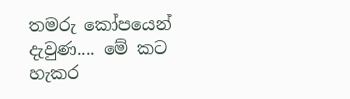තමරු කෝපයෙන් දැවුණ.... මේ කට හැකර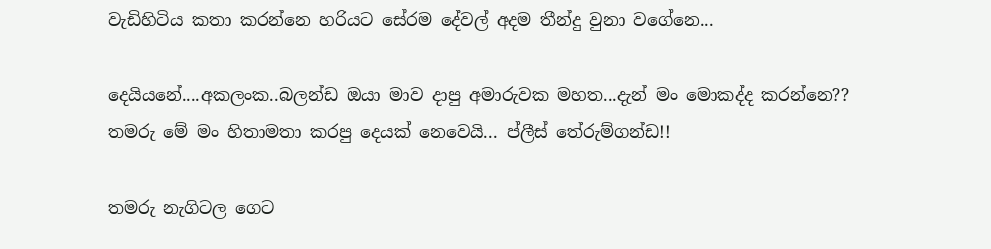වැඩිහිටිය කතා කරන්නෙ හරියට සේරම දේවල් අදම තීන්දු වුනා වගේනෙ...

දෙයියනේ....අකලංක..බලන්ඩ ඔයා මාව දාපු අමාරුවක මහත...දැන් මං මොකද්ද කරන්නෙ??
තමරු මේ මං හිතාමතා කරපු දෙයක් නෙවෙයි... ප්ලීස් තේරුම්ගන්ඩ!!

තමරු නැගිටල ගෙට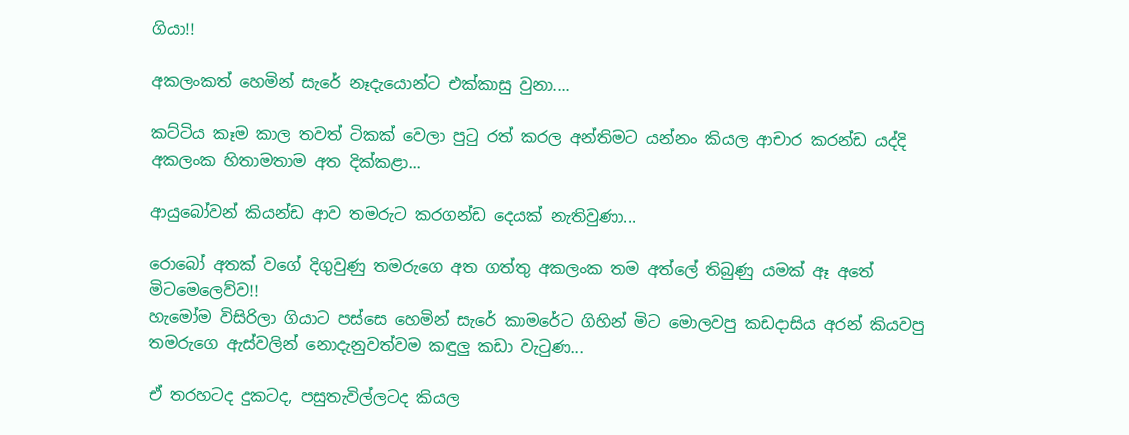ගියා!!

අකලංකත් හෙමින් සැරේ නෑදැයොන්ට එක්කාසු වුනා....

කට්ටිය කෑම කාල තවත් ටිකක් වෙලා පුටු රත් කරල අන්තිමට යන්නං කියල ආචාර කරන්ඩ යද්දි අකලංක හිතාමතාම අත දික්කළා...

ආයුබෝවන් කියන්ඩ ආව තමරුට කරගන්ඩ දෙයක් නැතිවුණා...

රොබෝ අතක් වගේ දිගුවුණු තමරුගෙ අත ගත්තු අකලංක තම අත්ලේ තිබුණු යමක් ඈ අතේ මිටමෙලෙව්ව!!
හැමෝම විසිරිලා ගියාට පස්සෙ හෙමින් සැරේ කාමරේට ගිහින් මිට මොලවපු කඩදාසිය අරන් කියවපු තමරුගෙ ඇස්වලින් නොදැනුවත්වම කඳුලු කඩා වැටුණ...

ඒ තරහටද දුකටද, පසුතැවිල්ලටද කියල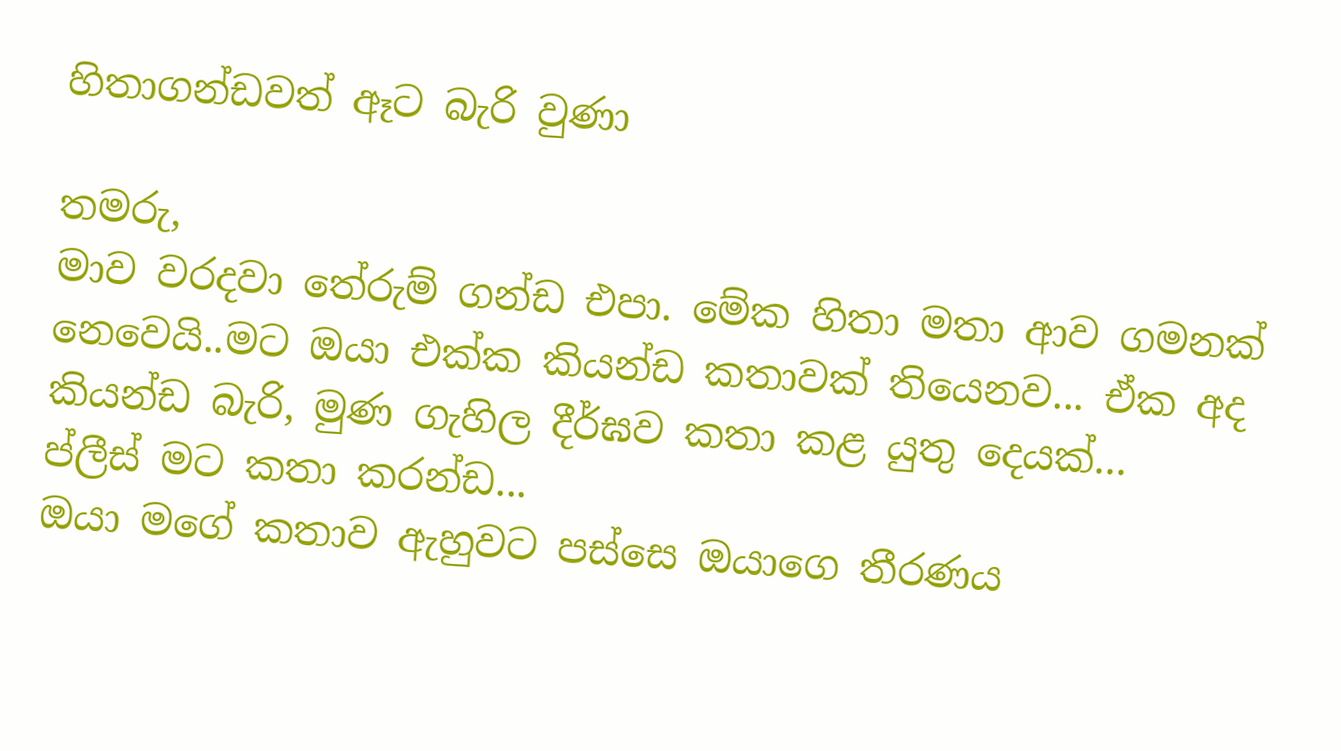හිතාගන්ඩවත් ඈට බැරි වුණා

තමරු,
මාව වරදවා තේරුම් ගන්ඩ එපා. මේක හිතා මතා ආව ගමනක් නෙවෙයි..මට ඔයා එක්ක කියන්ඩ කතාවක් තියෙනව... ඒක අද කියන්ඩ බැරි, මුණ ගැහිල දීර්ඝව කතා කළ යුතු දෙයක්...
ප්ලීස් මට කතා කරන්ඩ...
ඔයා මගේ කතාව ඇහුවට පස්සෙ ඔයාගෙ තීරණය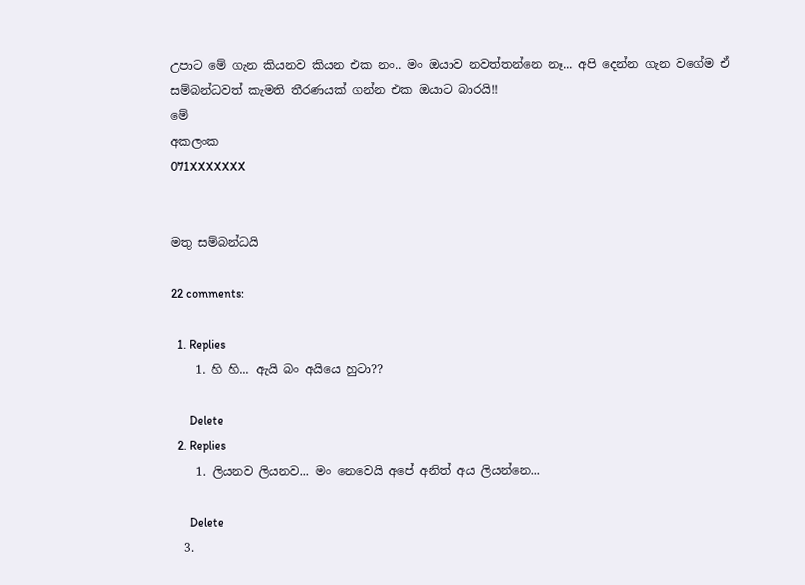උපාට මේ ගැන කියනව කියන එක නං.. මං ඔයාව නවත්තන්නෙ නෑ... අපි දෙන්න ගැන වගේම ඒ සම්බන්ධවත් කැමති තීරණයක් ගන්න එක ඔයාට බාරයි!!
මේ
අකලංක
071XXXXXXX


මතු සම්බන්ධයි

22 comments:

  1. Replies
    1. හි හි... ඇයි බං අයියෙ හුටා??

      Delete
  2. Replies
    1. ලියනව ලියනව... මං නෙවෙයි අපේ අනිත් අය ලියන්නෙ...

      Delete
  3.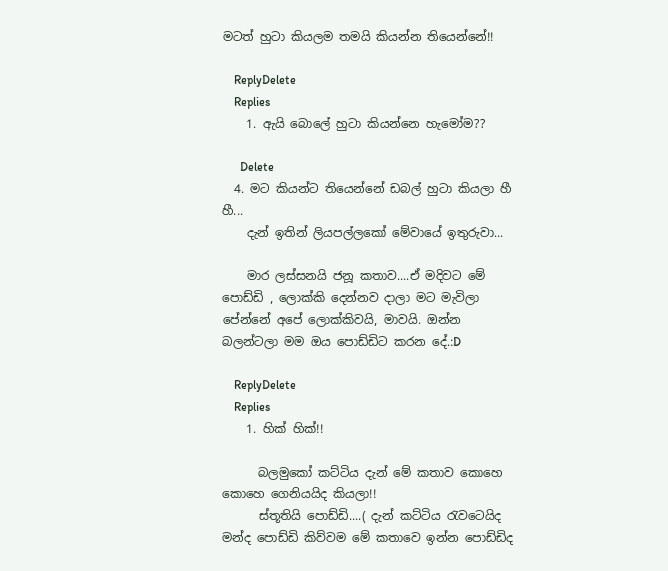මටත් හුටා කියලම තමයි කියන්න තියෙන්නේ!!

    ReplyDelete
    Replies
    1. ඇයි බොලේ හුටා කියන්නෙ හැමෝම??

      Delete
  4. මට කියන්ට තියෙන්නේ ඩබල් හුටා කියලා හී හී...
    දැන් ඉතින් ලියපල්ලකෝ මේවායේ ඉතුරුවා...

    මාර ලස්සනයි ජනූ කතාව....ඒ මදිවට මේ පොඩ්ඩි , ලොක්කි දෙන්නව දාලා මට මැවිලා පේන්නේ අපේ ලොක්කිවයි, මාවයි. ඔන්න බලන්ටලා මම ඔය පොඩ්ඩිට කරන දේ.:D

    ReplyDelete
    Replies
    1. හික් හික්!!

      බලමුකෝ කට්ටිය දැන් මේ කතාව කොහෙ කොහෙ ගෙනියයිද කියලා!!
      ස්තූතියි පොඩ්ඩි....( දැන් කට්ටිය රැවටෙයිද මන්ද පොඩ්ඩි කිව්වම මේ කතාවෙ ඉන්න පොඩ්ඩිද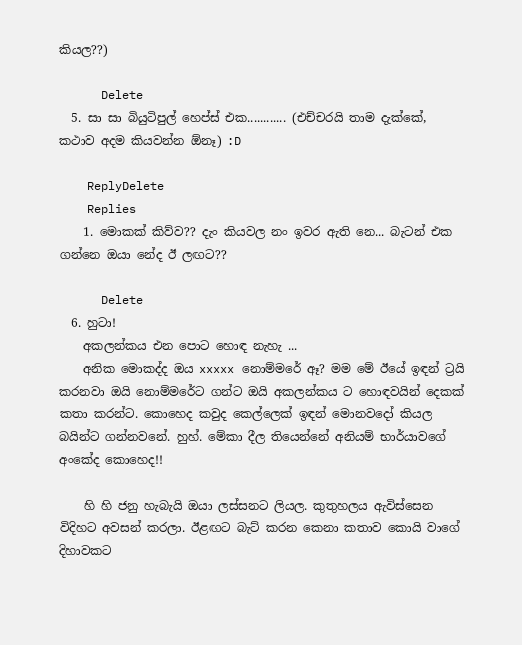කියල??)

      Delete
  5. සා සා බියුටිපුල් හෙප්ස් එක............ (එච්චරයි තාම දැක්කේ, කථාව අදම කියවන්න ඕනෑ) :D

    ReplyDelete
    Replies
    1. මොකක් කිව්ව?? දැං කියවල නං ඉවර ඇති නෙ... බැටන් එක ගන්නෙ ඔයා නේද ඊ ලඟට??

      Delete
  6. හුටා!
    අකලන්කය එන පොට හොඳ නැහැ ...
    අනික මොකද්ද ඔය xxxxx නොම්මරේ ඈ? මම මේ ඊයේ ඉඳන් ට්‍රයි කරනවා ඔයි නොම්මරේට ගන්ට ඔයි අකලන්කය ට හොඳවයින් දෙකක් කතා කරන්ට. කොහෙද කවුද කෙල්ලෙක් ඉඳන් මොනවදෝ කියල බයින්ට ගන්නවනේ. හුහ්. මේකා දීල තියෙන්නේ අනියම් භාර්යාවගේ අංකේද කොහෙද!!

    හි හි ජනු හැබැයි ඔයා ලස්සනට ලියල. කුතුහලය ඇවිස්සෙන විදිහට අවසන් කරලා. ඊළඟට බැට් කරන කෙනා කතාව කොයි වාගේ දිහාවකට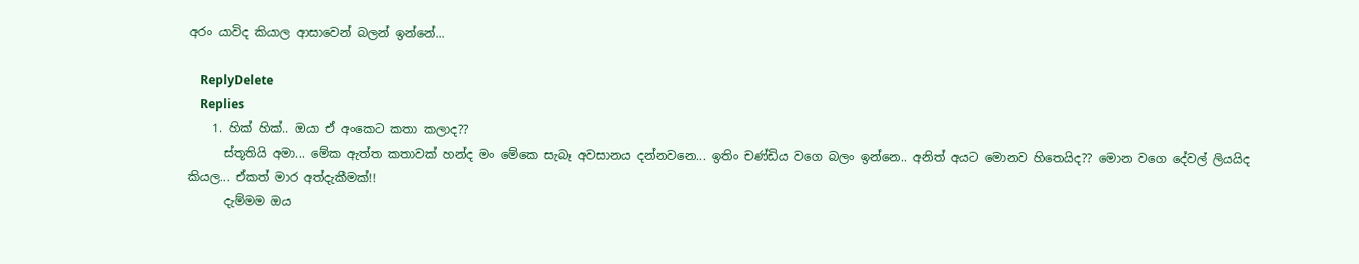අරං යාවිද කියාල ආසාවෙන් බලන් ඉන්නේ...

    ReplyDelete
    Replies
    1. හික් හික්.. ඔයා ඒ අංකෙට කතා කලාද??
      ස්තූතියි අමා... මේක ඇත්ත කතාවක් හන්ද මං මේකෙ සැබෑ අවසානය දන්නවනෙ... ඉතිං චණ්ඩිය වගෙ බලං ඉන්නෙ.. අනිත් අයට මොනව හිතෙයිද?? මොන වගෙ දේවල් ලියයිද කියල... ඒකත් මාර අත්දැකීමක්!!
      දැම්මම ඔය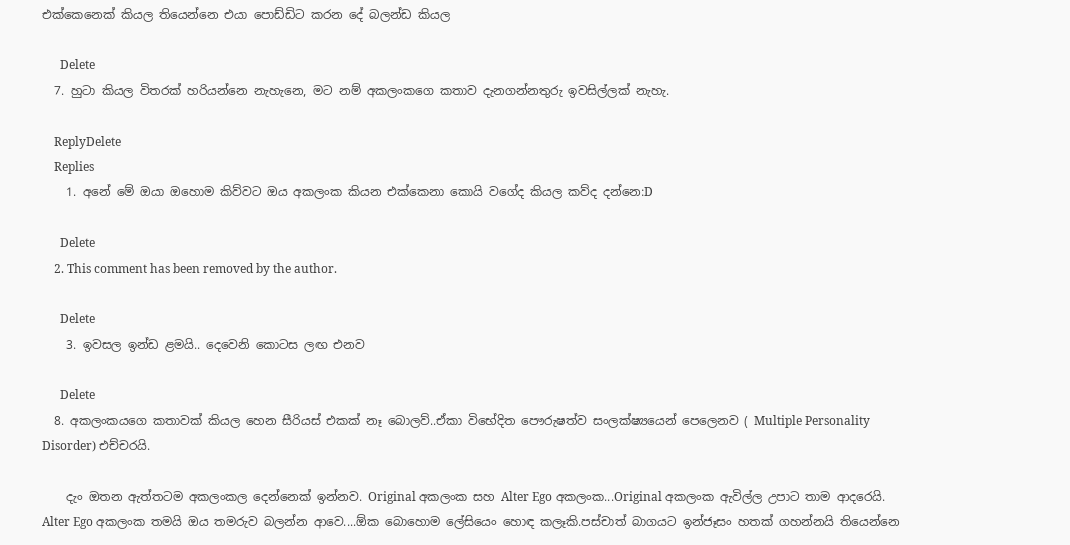එක්කෙනෙක් කියල තියෙන්නෙ එයා පොඩ්ඩිට කරන දේ බලන්ඩ කියල

      Delete
  7. හුටා කියල විතරක් හරියන්නෙ නැහැනෙ, මට නම් අකලංකගෙ කතාව දැනගන්නතුරු ඉවසිල්ලක් නැහැ.

    ReplyDelete
    Replies
    1. අනේ මේ ඔයා ඔහොම කිව්වට ඔය අකලංක කියන එක්කෙනා කොයි වගේද කියල කව්ද දන්නෙ:D

      Delete
    2. This comment has been removed by the author.

      Delete
    3. ඉවසල ඉන්ඩ ළමයි.. දෙවෙනි කොටස ලඟ එනව

      Delete
  8. අකලංකයගෙ කතාවක් කියල හෙන සීරියස් එකක් නෑ බොලව්..ඒකා විභේදිත පෞරුෂත්ව සංලක්ෂ්‍යයෙන් පෙලෙනව ( Multiple Personality Disorder) එච්චරයි.

    දැං ඔතන ඇත්තටම අකලංකල දෙන්නෙක් ඉන්නව. Original අකලංක සහ Alter Ego අකලංක...Original අකලංක ඇවිල්ල උපාට තාම ආදරෙයි. Alter Ego අකලංක තමයි ඔය තමරුව බලන්න ආවෙ....ඕක බොහොම ලේසියෙං හොඳ කලෑකි.පස්චාත් බාගයට ඉන්ජෑසං හතක් ගහන්නයි තියෙන්නෙ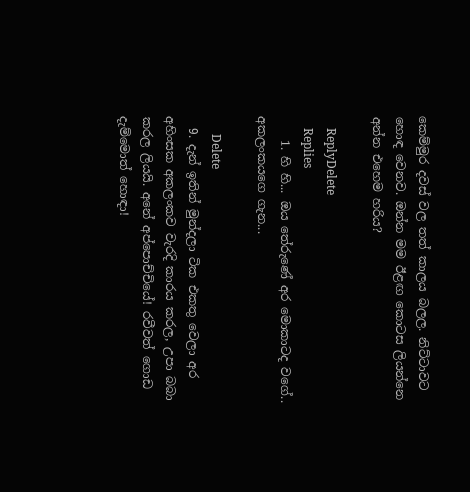කෙම්මුර දවස් වල තත් කාලය බලල. නිට්ටාවට හොඳ වෙනව. ඔන්න මම ඊළඟ කොටස ලියන්නෙ අන්න එහෙම හරිය?

    ReplyDelete
    Replies
    1. හි හි... ඔය තේරුණේ අර මොකාටද වගේ.. අකලංකයගෙ ගැන...

      Delete
  9. දැන් ඉතින් මුන්දලා ටික එකතු වෙලා අර අහිංසක අකලංකව වැරදි කාරය කරල, උපා බබා කරල ලියයි. අනේ අප්පොච්චියේ! රවීවත් ගොඩ දැම්මොත් හොඳා!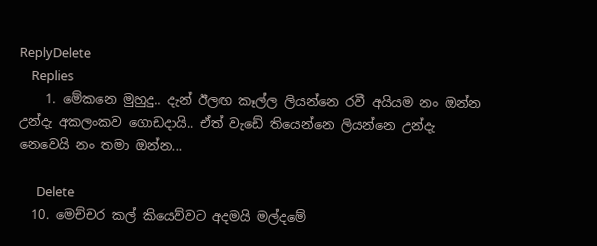ReplyDelete
    Replies
    1. මේකනෙ මුහුදු.. දැන් ඊලඟ කෑල්ල ලියන්නෙ රවී අයියම නං ඔන්න උන්දැ අකලංකව ගොඩදායි.. ඒත් වැඩේ තියෙන්නෙ ලියන්නෙ උන්දැ නෙවෙයි නං තමා ඔන්න...

      Delete
  10. මෙච්චර කල් කියෙව්වට අදමයි මල්දමේ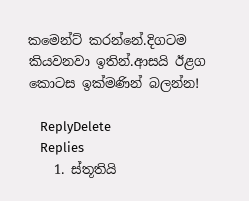කමෙන්ට් කරන්නේ.දිගටම කියවනවා ඉතින්.ආසයි ඊළග කොටස ඉක්මණින් බලන්න!

    ReplyDelete
    Replies
    1. ස්තූතියි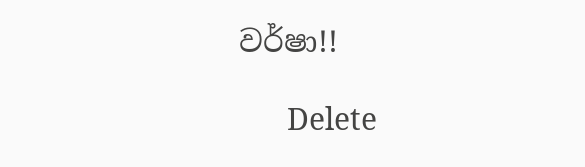වර්ෂා!!

      Delete